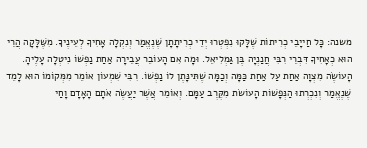משנה: כָּל חַייָבֵי כְרִיתוֹת שֶׁלָּקוּ נִפְטְרוּ יְדֵי כְרִיתָתָן שֶׁנֶאֱמַר וְנִקְלָה אָחִיךָ לְעֵינֶיךָ. מִשֶּׁלָּקָה הֲרֵי הוּא כְאָחִיךָ דִּבְרֵי רִבִּי חֲנַנְיָה בֶּן גַּמְלִיאֵל. וּמָה אִם הָעוֹבֵר עֲבֵירָה אַחַת נַפְשׁוֹ נִיטְלָה עָלֶיהָ. הָעוֹשֶׂה מִצְוָה אַחַת עַל אַחַת כַּמָּה וְכַמָּה שֶׁתִּינָּתֶן לוֹ נַפְשׁוֹ. רִבִּי שִׁמְעוֹן אוֹמֵר מִמְּקוֹמוֹ הוּא לָמֵד שֶׁנֶאֱמַר וְנִכְרְתוּ הַנְּפָשׁוֹת הָעוֹשׂת מִקֶּרֶב עַמָּם. וְאוֹמֵר אֲשֶׁר יַעֲשֶׂה אֹתָם הָאָדָם וָחַי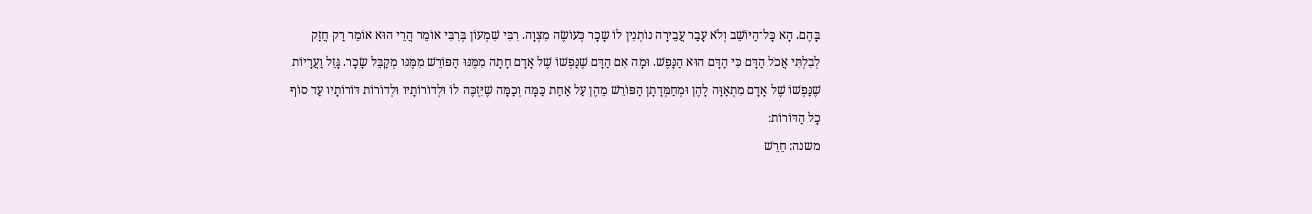בָּהֶם. הָא כָּל־הַיּוֹשֵׁב וְלֹא עָבַר עֲבֵירָה נוֹתְנִין לוֹ שָכָר כְּעוֹשֶׂה מִצְוָה. רִבִּי שִׁמְעוֹן בְּרִבִּי אוֹמֵר הֲרֵי הוּא אוֹמֵר רַק חֲזַק לְבִלְתִּי אֲכֹל הַדָּם כִּי הַדָּם הוּא הַנָּפֶשׁ. וּמָה אִם הַדָּם שֶׁנַּפְשׁוֹ שֶׁל אָדָם חָתָה מִמֶּנּוּ הַפּוֹרֵשׁ מִמֶּנּו מְקַבֵּל שָׂכָר. גָּזֵל וַעֲרָיוֹת שֶׁנַּפְשׁוֹ שֶׁל אָדָם מִתְאַוָּה לָהֶן וּמְחַמְּדָתָן הַפּוֹרֵשׁ מֵהֶן עַל אַחַת כַּמָּה וְכַמָּה שֶׁיִּזְכֶּה לוֹ וּלְדוֹרוֹתָיו וּלְדוֹרוֹת דּוֹרוֹתָיו עַד סוֹף כָל הַדּוֹרוֹת׃
משנה: חֵרֵשׁ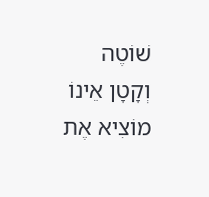שׁוֹטֶה וְקָטָן אֵינוֹ מוֹצִיא אֶת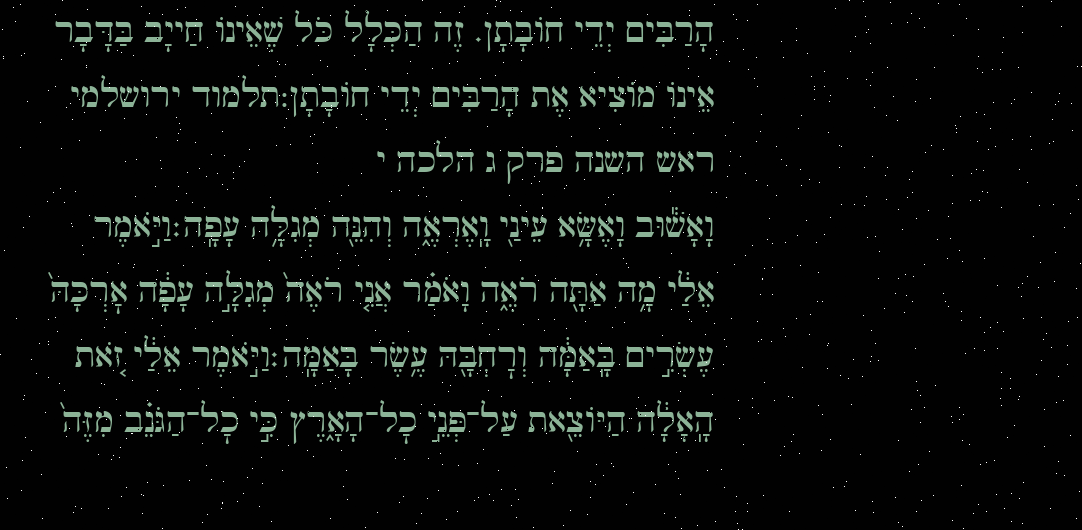הָרַבִּים יְדֵי חוֹבָתָן. זֶה הַכְּלָל כֹּל שֶׁאֵינוֹ חַייָב בַּדָּבָר אֵינוֹ מוֹצִיא אֶת הָרַבִּים יְדֵי חוֹבָתָן:תלמוד ירושלמי ראש השנה פרק ג הלכה י
וָאָשׁ֕וּב וָאֶשָּׂ֥א עֵינַ֖י וָֽאֶרְאֶ֑ה וְהִנֵּ֖ה מְגִלָּ֥ה עָפָֽה׃וַיֹּ֣אמֶר אֵלַ֔י מָ֥ה אַתָּ֖ה רֹאֶ֑ה וָאֹמַ֗ר אֲנִ֤י רֹאֶה֙ מְגִלָּ֣ה עָפָ֔ה אׇרְכָּהּ֙ עֶשְׂרִ֣ים בָּֽאַמָּ֔ה וְרׇחְבָּ֖הּ עֶ֥שֶׂר בָּאַמָּֽה׃וַיֹּ֣אמֶר אֵלַ֔י זֹ֚את הָֽאָלָ֔ה הַיּוֹצֵ֖את עַל־פְּנֵ֣י כׇל־הָאָ֑רֶץ כִּ֣י כׇל־הַגֹּנֵ֗ב מִזֶּה֙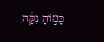כָּמ֣וֹהָ נִקָּ֔ה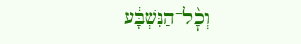וְכׇ֨ל־הַנִּשְׁבָּ֔ע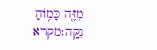מִזֶּ֖ה כָּמ֥וֹהָ נִקָּֽה׃מקרא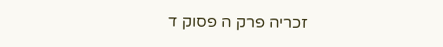זכריה פרק ה פסוק ד